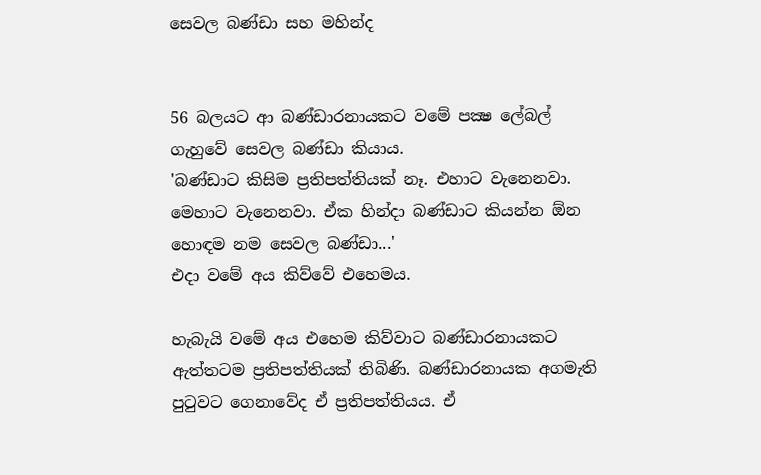සෙවල බණ්ඩා සහ මහින්ද


56 බලයට ආ බණ්ඩාරනායකට වමේ පක්‍ෂ ලේබල් ගැහුවේ සෙවල බණ්ඩා කියාය.
'බණ්ඩාට කිසිම ප්‍රතිපත්තියක් නෑ. එහාට වැනෙනවා. මෙහාට වැනෙනවා. ඒක හින්දා බණ්ඩාට කියන්න ඕන හොඳම නම සෙවල බණ්ඩා...'
එදා වමේ අය කිව්වේ එහෙමය.

හැබැයි වමේ අය එහෙම කිව්වාට බණ්ඩාරනායකට ඇත්තටම ප්‍රතිපත්තියක් තිබිණි. බණ්ඩාරනායක අගමැති පුටුවට ගෙනාවේද ඒ ප්‍රතිපත්තියය. ඒ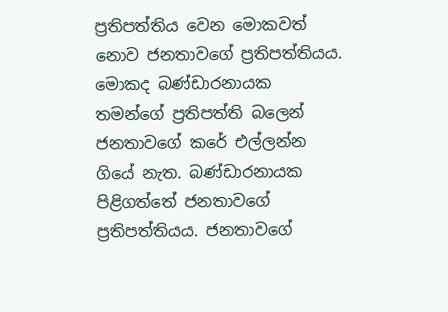ප්‍රතිපත්තිය වෙන මොකවත් නොව ජනතාවගේ ප්‍රතිපත්තියය. මොකද බණ්ඩාරනායක තමන්ගේ ප්‍රතිපත්ති බලෙන් ජනතාවගේ කරේ එල්ලන්න ගියේ නැත. බණ්ඩාරනායක පිළිගත්තේ ජනතාවගේ ප්‍රතිපත්තියය. ජනතාවගේ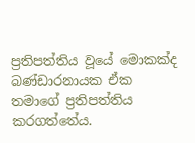ප්‍රතිපත්තිය වූයේ මොකක්ද බණ්ඩාරනායක ඒක තමාගේ ප්‍රතිපත්තිය කරගත්තේය.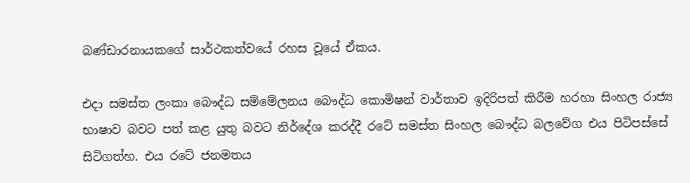බණ්ඩාරනායකගේ සාර්ථකත්වයේ රහස වූයේ ඒකය.

එදා සමස්ත ලංකා බෞද්ධ සම්මේලනය බෞද්ධ කොමිෂන් වාර්තාව ඉදිරිපත් කිරීම හරහා සිංහල රාජ්‍ය භාෂාව බවට පත් කළ යුතු බවට නිර්දේශ කරද්දී රටේ සමස්ත සිංහල බෞද්ධ බලවේග එය පිටිපස්සේ සිටිගත්හ. එය රටේ ජනමතය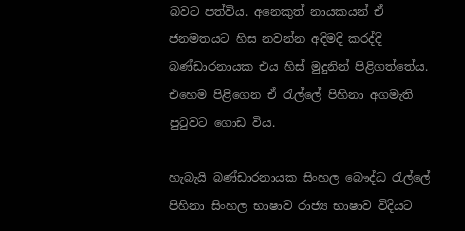බවට පත්විය. අනෙකුත් නායකයන් ඒ ජනමතයට හිස නවන්න අදිමදි කරද්දි බණ්ඩාරනායක එය හිස් මුදුනින් පිළිගත්තේය. එහෙම පිළිගෙන ඒ රැල්ලේ පිහිනා අගමැති පුටුවට ගොඩ විය.

හැබැයි බණ්ඩාරනායක සිංහල බෞද්ධ රැල්ලේ පිහිනා සිංහල භාෂාව රාජ්‍ය භාෂාව විදියට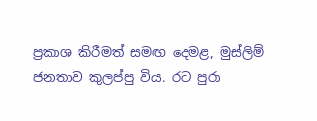ප්‍රකාශ කිරීමත් සමඟ දෙමළ, මුස්ලිම් ජනතාව කුලප්පු විය. රට පුරා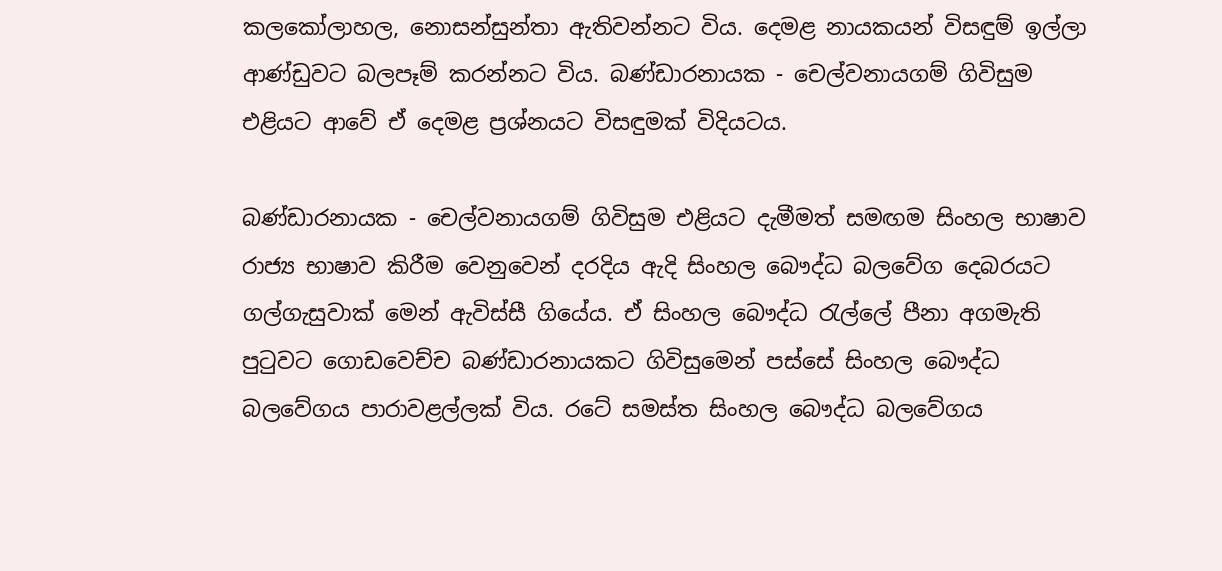කලකෝලාහල, නොසන්සුන්තා ඇතිවන්නට විය. දෙමළ නායකයන් විසඳුම් ඉල්ලා ආණ්ඩුවට බලපෑම් කරන්නට විය. බණ්ඩාරනායක - චෙල්වනායගම් ගිවිසුම එළියට ආවේ ඒ දෙමළ ප්‍රශ්නයට විසඳුමක් විදියටය.

බණ්ඩාරනායක - චෙල්වනායගම් ගිවිසුම එළියට දැමීමත් සමඟම සිංහල භාෂාව රාජ්‍ය භාෂාව කිරීම වෙනුවෙන් දරදිය ඇදි සිංහල බෞද්ධ බලවේග දෙබරයට ගල්ගැසුවාක් මෙන් ඇවිස්සී ගියේය. ඒ සිංහල බෞද්ධ රැල්ලේ පීනා අගමැති පුටුවට ගොඩවෙච්ච බණ්ඩාරනායකට ගිවිසුමෙන් පස්සේ සිංහල බෞද්ධ බලවේගය පාරාවළල්ලක් විය. රටේ සමස්ත සිංහල බෞද්ධ බලවේගය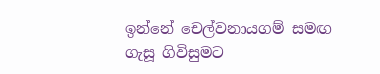ඉන්නේ චෙල්වනායගම් සමඟ ගැසූ ගිවිසුමට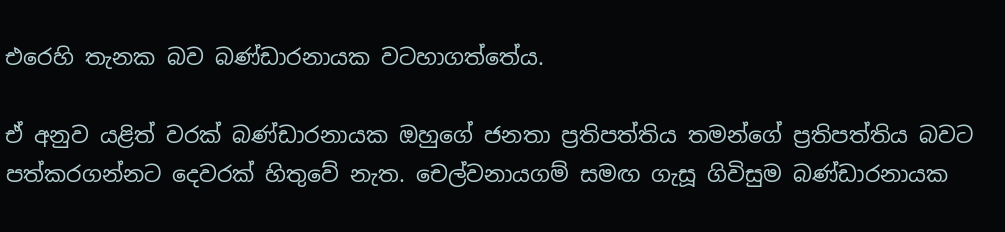එරෙහි තැනක බව බණ්ඩාරනායක වටහාගත්තේය.

ඒ අනුව යළිත් වරක් බණ්ඩාරනායක ඔහුගේ ජනතා ප්‍රතිපත්තිය තමන්ගේ ප්‍රතිපත්තිය බවට පත්කරගන්නට දෙවරක් හිතුවේ නැත. චෙල්වනායගම් සමඟ ගැසූ ගිවිසුම බණ්ඩාරනායක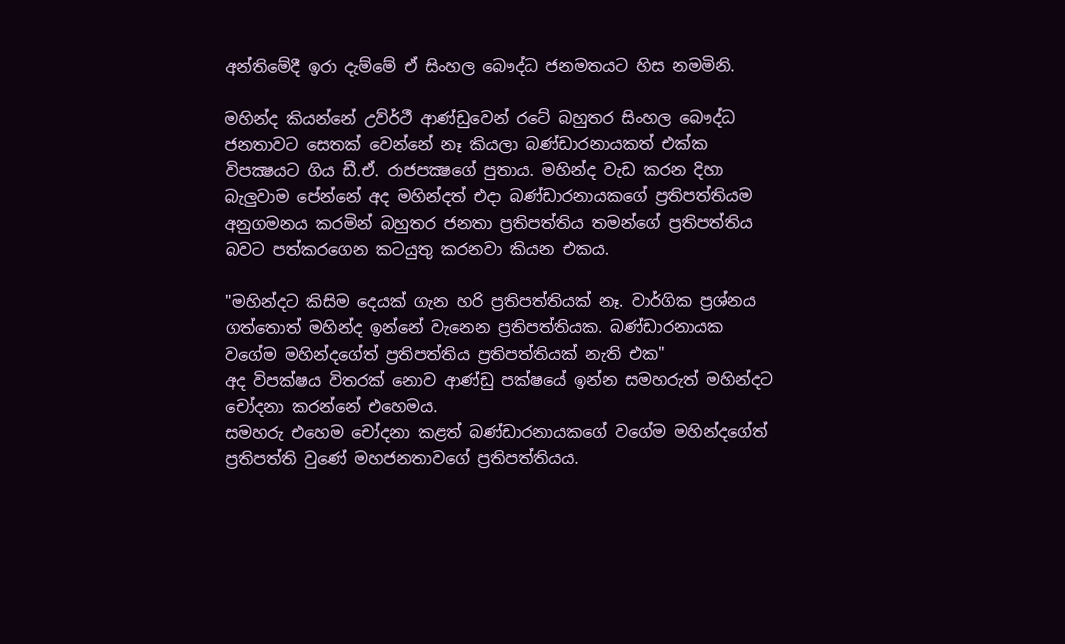අන්තිමේදී ඉරා දැම්මේ ඒ සිංහල බෞද්ධ ජනමතයට හිස නමමිනි.

මහින්ද කියන්නේ උව්ර්ථී ආණ්ඩුවෙන් රටේ බහුතර සිංහල බෞද්ධ ජනතාවට සෙතක් වෙන්නේ නෑ කියලා බණ්ඩාරනායකත් එක්ක විපක්‍ෂයට ගිය ඩී.ඒ. රාජපක්‍ෂගේ පුතාය. මහින්ද වැඩ කරන දිහා බැලුවාම පේන්නේ අද මහින්දත් එදා බණ්ඩාරනායකගේ ප්‍රතිපත්තියම අනුගමනය කරමින් බහුතර ජනතා ප්‍රතිපත්තිය තමන්ගේ ප්‍රතිපත්තිය බවට පත්කරගෙන කටයුතු කරනවා කියන එකය.

"මහින්දට කිසිම දෙයක් ගැන හරි ප්‍රතිපත්තියක් නෑ. වාර්ගික ප්‍රශ්නය ගත්තොත් මහින්ද ඉන්නේ වැනෙන ප්‍රතිපත්තියක. බණ්ඩාරනායක වගේම මහින්දගේත් ප්‍රතිපත්තිය ප්‍රතිපත්තියක් නැති එක"
අද විපක්ෂය විතරක් නොව ආණ්ඩු පක්ෂයේ ඉන්න සමහරුත් මහින්දට චෝදනා කරන්නේ එහෙමය.
සමහරු එහෙම චෝදනා කළත් බණ්ඩාරනායකගේ වගේම මහින්දගේත් ප්‍රතිපත්ති වුණේ මහජනතාවගේ ප්‍රතිපත්තියය.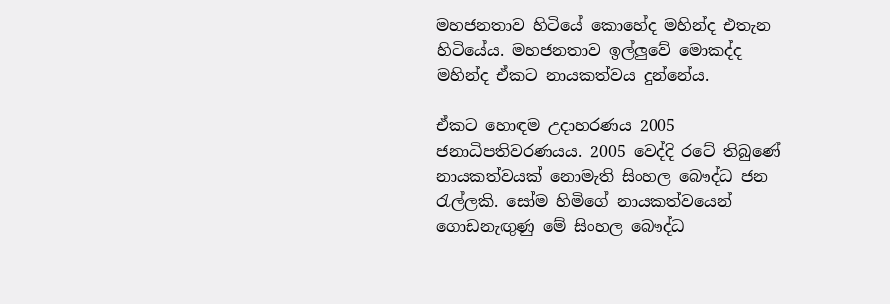මහජනතාව හිටියේ කොහේද මහින්ද එතැන හිටියේය. මහජනතාව ඉල්ලුවේ මොකද්ද මහින්ද ඒකට නායකත්වය දුන්නේය.

ඒකට හොඳම උදාහරණය 2005 ජනාධිපතිවරණයය. 2005 වෙද්දි රටේ තිබුණේ නායකත්වයක් නොමැති සිංහල බෞද්ධ ජන රැල්ලකි. සෝම හිමිගේ නායකත්වයෙන් ගොඩනැඟුණු මේ සිංහල බෞද්ධ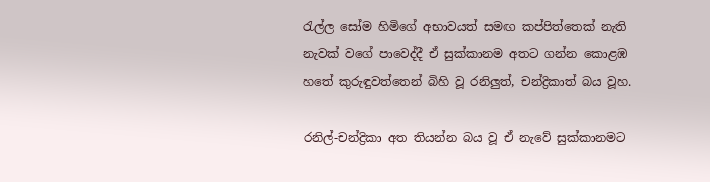රැල්ල සෝම හිමිගේ අභාවයත් සමඟ කප්පිත්තෙක් නැති නැවක් වගේ පාවෙද්දී ඒ සුක්කානම අතට ගන්න කොළඹ හතේ කුරුඳුවත්තෙන් බිහි වූ රනිලුත්, චන්ද්‍රිකාත් බය වූහ.

රනිල්-චන්ද්‍රිකා අත තියන්න බය වූ ඒ නැවේ සුක්කානමට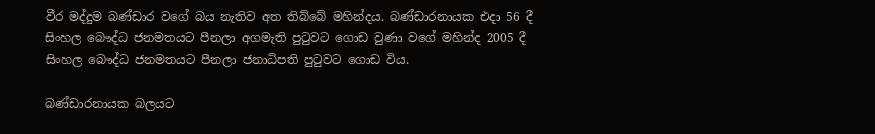වීර මද්දුම බණ්ඩාර වගේ බය නැතිව අත තිබ්බේ මහින්දය. බණ්ඩාරනායක එදා 56 දී සිංහල බෞද්ධ ජනමතයට පීනලා අගමැති පුටුවට ගොඩ වුණා වගේ මහින්ද 2005 දී සිංහල බෞද්ධ ජනමතයට පීනලා ජනාධිපති පුටුවට ගොඩ විය.

බණ්ඩාරනායක බලයට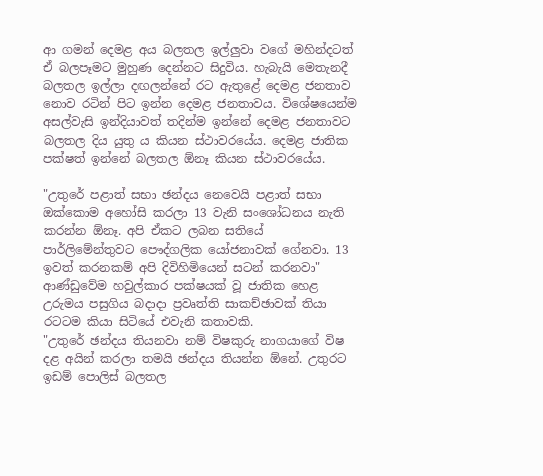ආ ගමන් දෙමළ අය බලතල ඉල්ලුවා වගේ මහින්දටත් ඒ බලපෑමට මුහුණ දෙන්නට සිදුවිය. හැබැයි මෙතැනදී බලතල ඉල්ලා දඟලන්නේ රට ඇතුළේ දෙමළ ජනතාව නොව රටින් පිට ඉන්න දෙමළ ජනතාවය. විශේෂයෙන්ම අසල්වැසි ඉන්දියාවත් තදින්ම ඉන්නේ දෙමළ ජනතාවට බලතල දිය යුතු ය කියන ස්ථාවරයේය. දෙමළ ජාතික පක්ෂත් ඉන්නේ බලතල ඕනෑ කියන ස්ථාවරයේය.

"උතුරේ පළාත් සභා ඡන්දය නෙවෙයි පළාත් සභා ඔක්කොම අහෝසි කරලා 13 වැනි සංශෝධනය නැති කරන්න ඕනෑ. අපි ඒකට ලබන සතියේ පාර්ලිමේන්තුවට පෞද්ගලික යෝජනාවක් ගේනවා. 13 ඉවත් කරනකම් අපි දිවිහිමියෙන් සටන් කරනවා"
ආණ්ඩුවේම හවුල්කාර පක්ෂයක් වූ ජාතික හෙළ උරුමය පසුගිය බදාදා ප්‍රවෘත්ති සාකච්ඡාවක් තියා රටටම කියා සිටියේ එවැනි කතාවකි.
"උතුරේ ඡන්දය තියනවා නම් විෂකුරු නාගයාගේ විෂ දළ අයින් කරලා තමයි ඡන්දය තියන්න ඕනේ. උතුරට ඉඩම් පොලිස් බලතල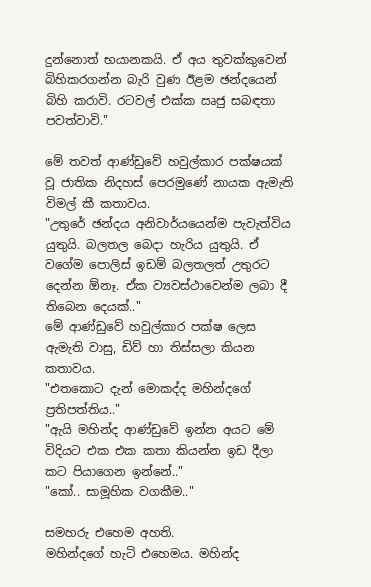දුන්නොත් භයානකයි. ඒ අය තුවක්කුවෙන් බිහිකරගන්න බැරි වුණ ඊළම ඡන්දයෙන් බිහි කරාවි. රටවල් එක්ක ඍජු සබඳතා පවත්වාවි."

මේ තවත් ආණ්ඩුවේ හවුල්කාර පක්ෂයක් වූ ජාතික නිදහස් පෙරමුණේ නායක ඇමැති විමල් කී කතාවය.
"උතුරේ ඡන්දය අනිවාර්යයෙන්ම පැවැත්විය යුතුයි. බලතල බෙදා හැරිය යුතුයි. ඒ වගේම පොලිස් ඉඩම් බලතලත් උතුරට දෙන්න ඕනෑ. ඒක ව්‍යවස්ථාවෙන්ම ලබා දී තිබෙන දෙයක්.."
මේ ආණ්ඩුවේ හවුල්කාර පක්ෂ ලෙස ඇමැති වාසු, ඩිව් හා තිස්සලා කියන කතාවය.
"එතකොට දැන් මොකද්ද මහින්දගේ ප්‍රතිපත්තිය.."
"ඇයි මහින්ද ආණ්ඩුවේ ඉන්න අයට මේ විදියට එක එක කතා කියන්න ඉඩ දීලා කට පියාගෙන ඉන්නේ.."
"කෝ.. සාමූහික වගකීම.."

සමහරු එහෙම අහති.
මහින්දගේ හැටි එහෙමය. මහින්ද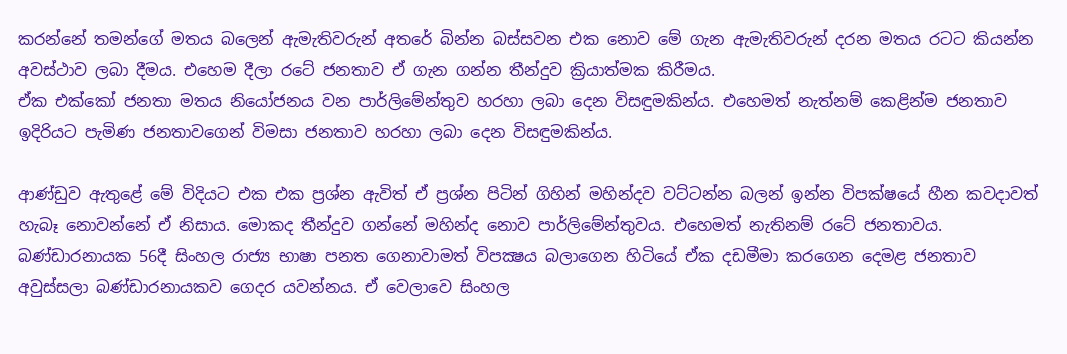කරන්නේ තමන්ගේ මතය බලෙන් ඇමැතිවරුන් අතරේ බින්න බස්සවන එක නොව මේ ගැන ඇමැතිවරුන් දරන මතය රටට කියන්න අවස්ථාව ලබා දීමය. එහෙම දීලා රටේ ජනතාව ඒ ගැන ගන්න තීන්දුව ක්‍රියාත්මක කිරීමය.
ඒක එක්කෝ ජනතා මතය නියෝජනය වන පාර්ලිමේන්තුව හරහා ලබා දෙන විසඳුමකින්ය. එහෙමත් නැත්නම් කෙළින්ම ජනතාව ඉදිරියට පැමිණ ජනතාවගෙන් විමසා ජනතාව හරහා ලබා දෙන විසඳුමකින්ය.

ආණ්ඩුව ඇතුළේ මේ විදියට එක එක ප්‍රශ්න ඇවිත් ඒ ප්‍රශ්න පිටින් ගිහින් මහින්දව වට්ටන්න බලන් ඉන්න විපක්ෂයේ හීන කවදාවත් හැබෑ නොවන්නේ ඒ නිසාය. මොකද තීන්දුව ගන්නේ මහින්ද නොව පාර්ලිමේන්තුවය. එහෙමත් නැතිනම් රටේ ජනතාවය.
බණ්ඩාරනායක 56දී සිංහල රාජ්‍ය භාෂා පනත ගෙනාවාමත් විපක්‍ෂය බලාගෙන හිටියේ ඒක දඩමීමා කරගෙන දෙමළ ජනතාව අවුස්සලා බණ්ඩාරනායකව ගෙදර යවන්නය. ඒ වෙලාවෙ සිංහල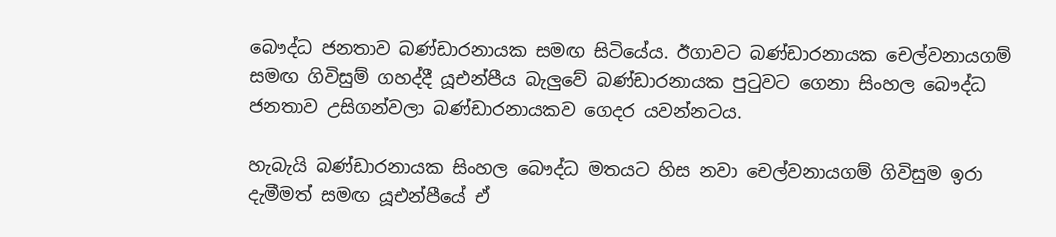බෞද්ධ ජනතාව බණ්ඩාරනායක සමඟ සිටියේය. ඊගාවට බණ්ඩාරනායක චෙල්වනායගම් සමඟ ගිවිසුම් ගහද්දී යූඑන්පීය බැලුවේ බණ්ඩාරනායක පුටුවට ගෙනා සිංහල බෞද්ධ ජනතාව උසිගන්වලා බණ්ඩාරනායකව ගෙදර යවන්නටය.

හැබැයි බණ්ඩාරනායක සිංහල බෞද්ධ මතයට හිස නවා චෙල්වනායගම් ගිවිසුම ඉරා දැමීමත් සමඟ යූඑන්පීයේ ඒ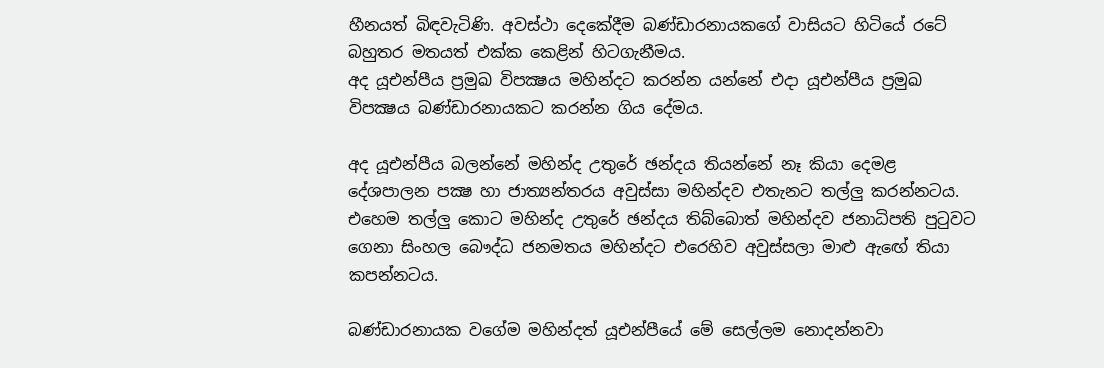හීනයත් බිඳවැටිණි. අවස්ථා දෙකේදීම බණ්ඩාරනායකගේ වාසියට හිටියේ රටේ බහුතර මතයත් එක්ක කෙළින් හිටගැනීමය.
අද යූඑන්පීය ප්‍රමුඛ විපක්‍ෂය මහින්දට කරන්න යන්නේ එදා යූඑන්පීය ප්‍රමුඛ විපක්‍ෂය බණ්ඩාරනායකට කරන්න ගිය දේමය.

අද යූඑන්පීය බලන්නේ මහින්ද උතුරේ ඡන්දය තියන්නේ නෑ කියා දෙමළ දේශපාලන පක්‍ෂ හා ජාත්‍යන්තරය අවුස්සා මහින්දව එතැනට තල්ලු කරන්නටය. එහෙම තල්ලු කොට මහින්ද උතුරේ ඡන්දය තිබ්බොත් මහින්දව ජනාධිපති පුටුවට ගෙනා සිංහල බෞද්ධ ජනමතය මහින්දට එරෙහිව අවුස්සලා මාළු ඇඟේ තියා කපන්නටය.

බණ්ඩාරනායක වගේම මහින්දත් යූඑන්පීයේ මේ සෙල්ලම නොදන්නවා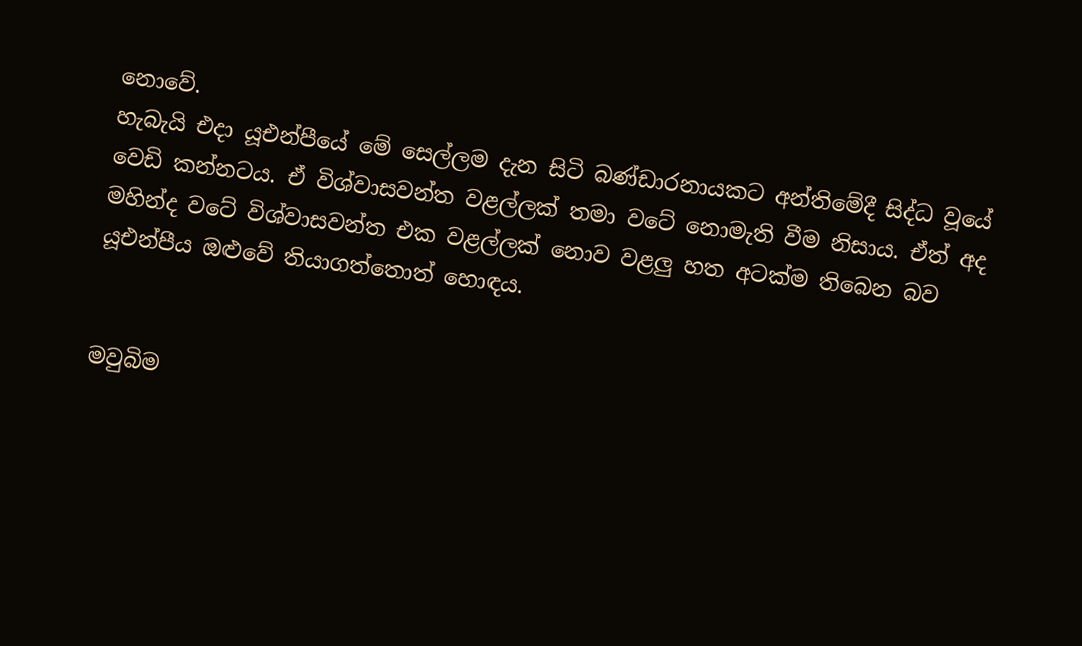නොවේ.
හැබැයි එදා යූඑන්පීයේ මේ සෙල්ලම දැන සිටි බණ්ඩාරනායකට අන්තිමේදී සිද්ධ වූයේ වෙඩි කන්නටය. ඒ විශ්වාසවන්ත වළල්ලක් තමා වටේ නොමැති වීම නිසාය. ඒත් අද මහින්ද වටේ විශ්වාසවන්ත එක වළල්ලක් නොව වළලු හත අටක්ම තිබෙන බව යූඑන්පීය ඔළුවේ තියාගත්තොත් හොඳය.


මවුබිම